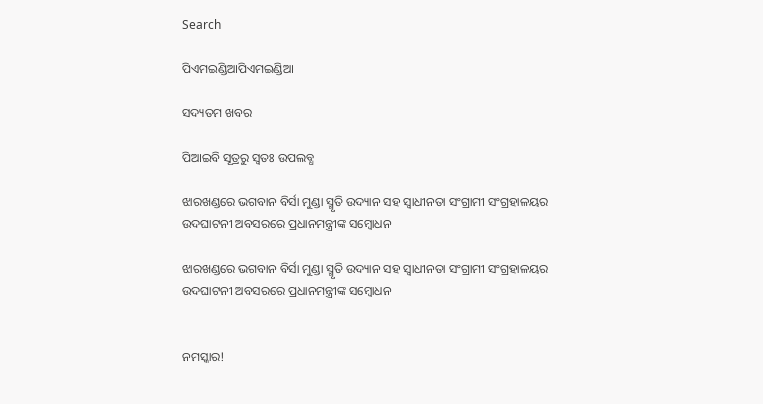Search

ପିଏମଇଣ୍ଡିଆପିଏମଇଣ୍ଡିଆ

ସଦ୍ୟତମ ଖବର

ପିଆଇବି ସୂତ୍ରରୁ ସ୍ବତଃ ଉପଲବ୍ଧ

ଝାରଖଣ୍ଡରେ ଭଗବାନ ବିର୍ସା ମୁଣ୍ଡା ସ୍ମୃତି ଉଦ୍ୟାନ ସହ ସ୍ୱାଧୀନତା ସଂଗ୍ରାମୀ ସଂଗ୍ରହାଳୟର ଉଦଘାଟନୀ ଅବସରରେ ପ୍ରଧାନମନ୍ତ୍ରୀଙ୍କ ସମ୍ବୋଧନ

ଝାରଖଣ୍ଡରେ ଭଗବାନ ବିର୍ସା ମୁଣ୍ଡା ସ୍ମୃତି ଉଦ୍ୟାନ ସହ ସ୍ୱାଧୀନତା ସଂଗ୍ରାମୀ ସଂଗ୍ରହାଳୟର ଉଦଘାଟନୀ ଅବସରରେ ପ୍ରଧାନମନ୍ତ୍ରୀଙ୍କ ସମ୍ବୋଧନ


ନମସ୍କାର!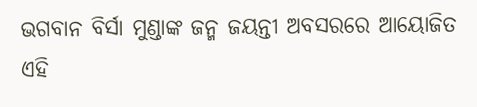ଭଗବାନ ବିର୍ସା ମୁଣ୍ଡାଙ୍କ ଜନ୍ମ ଜୟନ୍ତୀ ଅବସରରେ ଆୟୋଜିତ ଏହି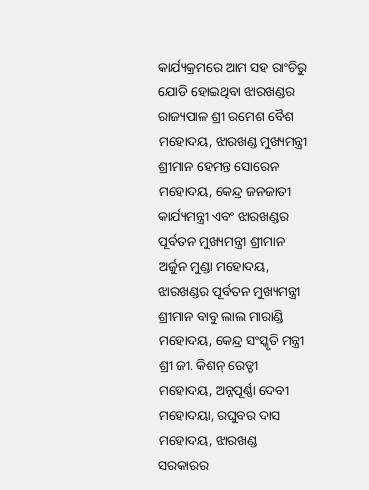କାର୍ଯ୍ୟକ୍ରମରେ ଆମ ସହ ରାଂଚିରୁ ଯୋଡି ହୋଇଥିବା ଝାରଖଣ୍ଡର ରାଜ୍ୟପାଳ ଶ୍ରୀ ରମେଶ ବୈଶ ମହୋଦୟ, ଝାରଖଣ୍ଡ ମୁଖ୍ୟମନ୍ତ୍ରୀ ଶ୍ରୀମାନ ହେମନ୍ତ ସୋରେନ ମହୋଦୟ, କେନ୍ଦ୍ର ଜନଜାତୀ କାର୍ଯ୍ୟମନ୍ତ୍ରୀ ଏବଂ ଝାରଖଣ୍ଡର ପୂର୍ବତନ ମୁଖ୍ୟମନ୍ତ୍ରୀ ଶ୍ରୀମାନ ଅର୍ଜୁନ ମୁଣ୍ଡା ମହୋଦୟ, ଝାରଖଣ୍ଡର ପୂର୍ବତନ ମୁଖ୍ୟମନ୍ତ୍ରୀ ଶ୍ରୀମାନ ବାବୁ ଲାଲ ମାରାଣ୍ଡି ମହୋଦୟ, କେନ୍ଦ୍ର ସଂସ୍କୃତି ମନ୍ତ୍ରୀ ଶ୍ରୀ ଜୀ. କିଶନ୍ ରେଡ୍ଡୀ ମହୋଦୟ, ଅନ୍ନପୂର୍ଣ୍ଣା ଦେବୀ ମହୋଦୟା, ରଘୁବର ଦାସ ମହୋଦୟ, ଝାରଖଣ୍ଡ ସରକାରର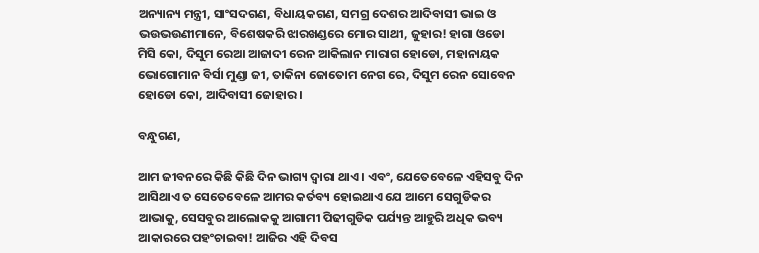ଅନ୍ୟାନ୍ୟ ମନ୍ତ୍ରୀ, ସାଂସଦଗଣ, ବିଧାୟକଗଣ, ସମଗ୍ର ଦେଶର ଆଦିବାସୀ ଭାଇ ଓ ଭଉଭଉଣୀମାନେ, ବିଶେଷକରି ଝାରଖଣ୍ଡରେ ମୋର ସାଥୀ, ଜୁହାର! ହାଗା ଓଡୋ ମିସି କୋ, ଦିସୁମ ରେଆ ଆଜାଦୀ ରେନ ଆକିଲାନ ମାରାଗ ହୋଡୋ, ମହାନାୟକ ଭୋଗୋମାନ ବିର୍ସା ମୁଣ୍ଡା ଜୀ, ତାକିନା ଜୋତୋମ ନେଗ ରେ, ଦିସୁମ ରେନ ସୋବେନ ହୋଡୋ କୋ, ଆଦିବାସୀ ଜୋହାର ।

ବନ୍ଧୁଗଣ,

ଆମ ଜୀବନରେ କିଛି କିଛି ଦିନ ଭାଗ୍ୟ ଦ୍ୱାରା ଥାଏ । ଏବଂ, ଯେତେବେଳେ ଏହିସବୁ ଦିନ ଆସିଥାଏ ତ ସେତେବେଳେ ଆମର କର୍ତବ୍ୟ ହୋଇଥାଏ ଯେ ଆମେ ସେଗୁଡିକର ଆଭାକୁ, ସେସବୁର ଆଲୋକକୁ ଆଗାମୀ ପିଢୀଗୁଡିକ ପର୍ଯ୍ୟନ୍ତ ଆହୁରି ଅଧିକ ଭବ୍ୟ ଆକାରରେ ପହଂଚାଇବା! ଆଜିର ଏହି ଦିବସ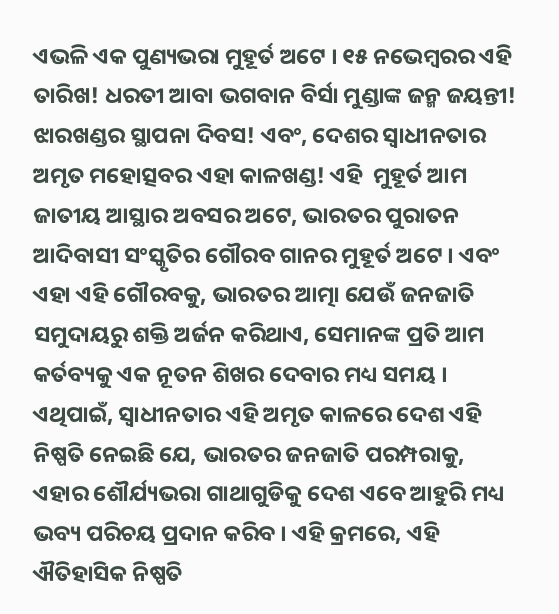ଏଭଳି ଏକ ପୁଣ୍ୟଭରା ମୁହୂର୍ତ ଅଟେ । ୧୫ ନଭେମ୍ବରର ଏହି ତାରିଖ! ଧରତୀ ଆବା ଭଗବାନ ବିର୍ସା ମୁଣ୍ଡାଙ୍କ ଜନ୍ମ ଜୟନ୍ତୀ! ଝାରଖଣ୍ଡର ସ୍ଥାପନା ଦିବସ! ଏବଂ, ଦେଶର ସ୍ୱାଧୀନତାର ଅମୃତ ମହୋତ୍ସବର ଏହା କାଳଖଣ୍ଡ! ଏହି  ମୁହୂର୍ତ ଆମ ଜାତୀୟ ଆସ୍ଥାର ଅବସର ଅଟେ, ଭାରତର ପୁରାତନ ଆଦିବାସୀ ସଂସ୍କୃତିର ଗୌରବ ଗାନର ମୁହୂର୍ତ ଅଟେ । ଏବଂ ଏହା ଏହି ଗୌରବକୁ, ଭାରତର ଆତ୍ମା ଯେଉଁ ଜନଜାତି ସମୁଦାୟରୁ ଶକ୍ତି ଅର୍ଜନ କରିଥାଏ, ସେମାନଙ୍କ ପ୍ରତି ଆମ କର୍ତବ୍ୟକୁ ଏକ ନୂତନ ଶିଖର ଦେବାର ମଧ୍ୟ ସମୟ । ଏଥିପାଇଁ, ସ୍ୱାଧୀନତାର ଏହି ଅମୃତ କାଳରେ ଦେଶ ଏହି ନିଷ୍ପତି ନେଇଛି ଯେ, ଭାରତର ଜନଜାତି ପରମ୍ପରାକୁ, ଏହାର ଶୌର୍ଯ୍ୟଭରା ଗାଥାଗୁଡିକୁ ଦେଶ ଏବେ ଆହୁରି ମଧ୍ୟ ଭବ୍ୟ ପରିଚୟ ପ୍ରଦାନ କରିବ । ଏହି କ୍ରମରେ, ଏହି ଐତିହାସିକ ନିଷ୍ପତି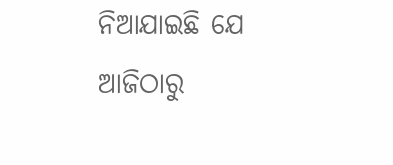ନିଆଯାଇଛି ଯେ ଆଜିଠାରୁ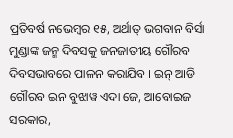ପ୍ରତିବର୍ଷ ନଭେମ୍ବର ୧୫, ଅର୍ଥାତ୍ ଭଗବାନ ବିର୍ସା ମୁଣ୍ଡାଙ୍କ ଜନ୍ମ ଦିବସକୁ ଜନଜାତୀୟ ଗୌରବ ଦିବସଭାବରେ ପାଳନ କରାଯିବ । ଇନ୍ ଆଡି ଗୌରବ ଇନ ବୁଝାୱ ଏଦା ଜେ, ଆବୋଇଜ ସରକାର,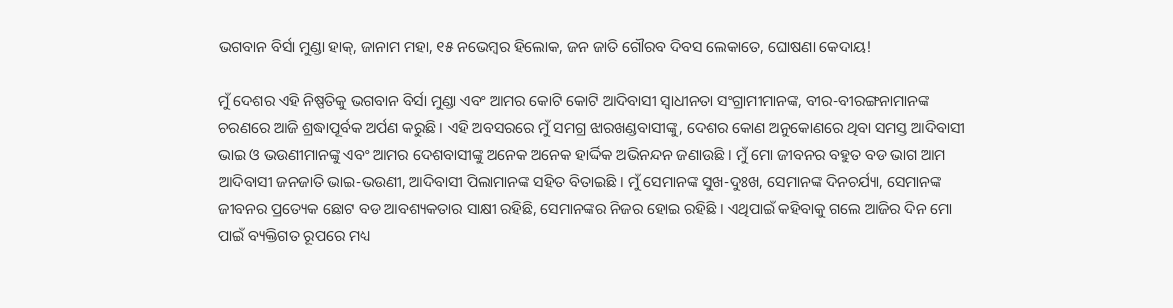ଭଗବାନ ବିର୍ସା ମୁଣ୍ଡା ହାକ୍‌, ଜାନାମ ମହା, ୧୫ ନଭେମ୍ବର ହିଲୋକ, ଜନ ଜାତି ଗୌରବ ଦିବସ ଲେକାତେ, ଘୋଷଣା କେଦାୟ!

ମୁଁ ଦେଶର ଏହି ନିଷ୍ପତିକୁ ଭଗବାନ ବିର୍ସା ମୁଣ୍ଡା ଏବଂ ଆମର କୋଟି କୋଟି ଆଦିବାସୀ ସ୍ୱାଧୀନତା ସଂଗ୍ରାମୀମାନଙ୍କ, ବୀର-ବୀରଙ୍ଗନାମାନଙ୍କ ଚରଣରେ ଆଜି ଶ୍ରଦ୍ଧାପୂର୍ବକ ଅର୍ପଣ କରୁଛି । ଏହି ଅବସରରେ ମୁଁ ସମଗ୍ର ଝାରଖଣ୍ଡବାସୀଙ୍କୁ, ଦେଶର କୋଣ ଅନୁକୋଣରେ ଥିବା ସମସ୍ତ ଆଦିବାସୀ ଭାଇ ଓ ଭଉଣୀମାନଙ୍କୁ ଏବଂ ଆମର ଦେଶବାସୀଙ୍କୁ ଅନେକ ଅନେକ ହାର୍ଦ୍ଦିକ ଅଭିନନ୍ଦନ ଜଣାଉଛି । ମୁଁ ମୋ ଜୀବନର ବହୁତ ବଡ ଭାଗ ଆମ ଆଦିବାସୀ ଜନଜାତି ଭାଇ-ଭଉଣୀ, ଆଦିବାସୀ ପିଲାମାନଙ୍କ ସହିତ ବିତାଇଛି । ମୁଁ ସେମାନଙ୍କ ସୁଖ-ଦୁଃଖ, ସେମାନଙ୍କ ଦିନଚର୍ଯ୍ୟା, ସେମାନଙ୍କ ଜୀବନର ପ୍ରତ୍ୟେକ ଛୋଟ ବଡ ଆବଶ୍ୟକତାର ସାକ୍ଷୀ ରହିଛି, ସେମାନଙ୍କର ନିଜର ହୋଇ ରହିଛି । ଏଥିପାଇଁ କହିବାକୁ ଗଲେ ଆଜିର ଦିନ ମୋ ପାଇଁ ବ୍ୟକ୍ତିଗତ ରୂପରେ ମଧ୍ୟ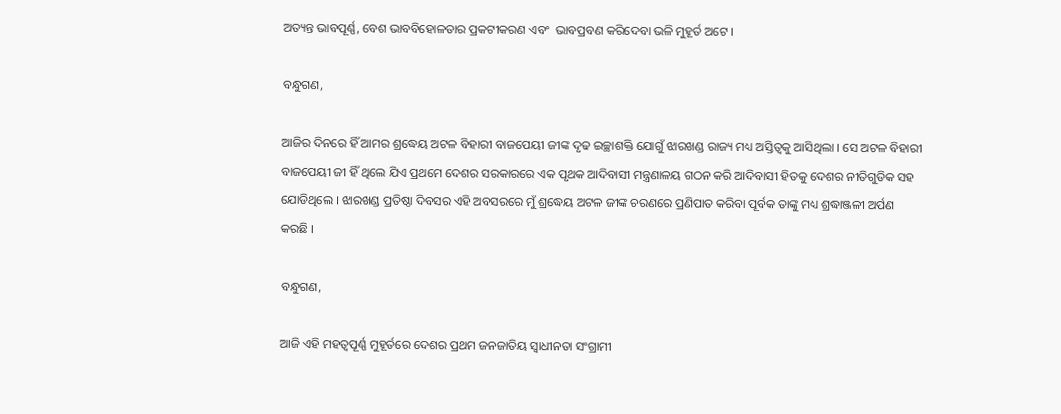ଅତ୍ୟନ୍ତ ଭାବପୂର୍ଣ୍ଣ, ବେଶ ଭାବବିହୋଳତାର ପ୍ରକଟୀକରଣ ଏବଂ  ଭାବପ୍ରବଣ କରିଦେବା ଭଳି ମୁହୂର୍ତ ଅଟେ ।

ବନ୍ଧୁଗଣ,

ଆଜିର ଦିନରେ ହିଁ ଆମର ଶ୍ରଦ୍ଧେୟ ଅଟଳ ବିହାରୀ ବାଜପେୟୀ ଜୀଙ୍କ ଦୃଢ ଇଚ୍ଛାଶକ୍ତି ଯୋଗୁଁ ଝାରଖଣ୍ଡ ରାଜ୍ୟ ମଧ୍ୟ ଅସ୍ତିତ୍ୱକୁ ଆସିଥିଲା । ସେ ଅଟଳ ବିହାରୀ ବାଜପେୟୀ ଜୀ ହିଁ ଥିଲେ ଯିଏ ପ୍ରଥମେ ଦେଶର ସରକାରରେ ଏକ ପୃଥକ ଆଦିବାସୀ ମନ୍ତ୍ରଣାଳୟ ଗଠନ କରି ଆଦିବାସୀ ହିତକୁ ଦେଶର ନୀତିଗୁଡିକ ସହ ଯୋଡିଥିଲେ । ଝାରଖଣ୍ଡ ପ୍ରତିଷ୍ଠା ଦିବସର ଏହି ଅବସରରେ ମୁଁ ଶ୍ରଦ୍ଧେୟ ଅଟଳ ଜୀଙ୍କ ଚରଣରେ ପ୍ରଣିପାତ କରିବା ପୂର୍ବକ ତାଙ୍କୁ ମଧ୍ୟ ଶ୍ରଦ୍ଧାଞ୍ଜଳୀ ଅର୍ପଣ କରଛି ।

ବନ୍ଧୁଗଣ,

ଆଜି ଏହି ମହତ୍ୱପୂର୍ଣ୍ଣ ମୁହୂର୍ତରେ ଦେଶର ପ୍ରଥମ ଜନଜାତିୟ ସ୍ୱାଧୀନତା ସଂଗ୍ରାମୀ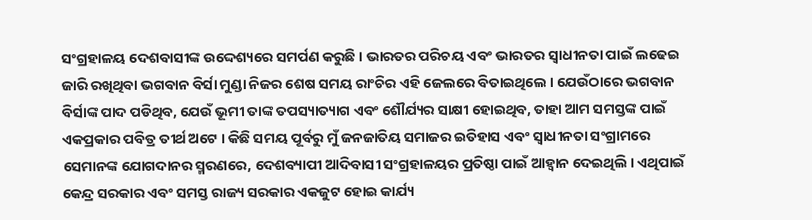ସଂଗ୍ରହାଳୟ ଦେଶବାସୀଙ୍କ ଉଦ୍ଦେଶ୍ୟରେ ସମର୍ପଣ କରୁଛି । ଭାରତର ପରିଚୟ ଏବଂ ଭାରତର ସ୍ୱାଧୀନତା ପାଇଁ ଲଢେଇ ଜାରି ରଖିଥିବା ଭଗବାନ ବିର୍ସା ମୁଣ୍ଡା ନିଜର ଶେଷ ସମୟ ରାଂଚିର ଏହି ଜେଲରେ ବିତାଇଥିଲେ । ଯେଉଁଠାରେ ଭଗବାନ ବିର୍ସାଙ୍କ ପାଦ ପଡିଥିବ, ଯେଉଁ ଭୂମୀ ତାଙ୍କ ତପସ୍ୟାତ୍ୟାଗ ଏବଂ ଶୌର୍ଯ୍ୟର ସାକ୍ଷୀ ହୋଇଥିବ, ତାହା ଆମ ସମସ୍ତଙ୍କ ପାଇଁ ଏକପ୍ରକାର ପବିତ୍ର ତୀର୍ଥ ଅଟେ । କିଛି ସମୟ ପୂର୍ବରୁ ମୁଁ ଜନଜାତିୟ ସମାଜର ଇତିହାସ ଏବଂ ସ୍ୱାଧୀନତା ସଂଗ୍ରାମରେ ସେମାନଙ୍କ ଯୋଗଦାନର ସ୍ମରଣରେ, ଦେଶବ୍ୟାପୀ ଆଦିବାସୀ ସଂଗ୍ରହାଳୟର ପ୍ରତିଷ୍ଠା ପାଇଁ ଆହ୍ୱାନ ଦେଇଥିଲି । ଏଥିପାଇଁ କେନ୍ଦ୍ର ସରକାର ଏବଂ ସମସ୍ତ ରାଜ୍ୟ ସରକାର ଏକଜୁଟ ହୋଇ କାର୍ଯ୍ୟ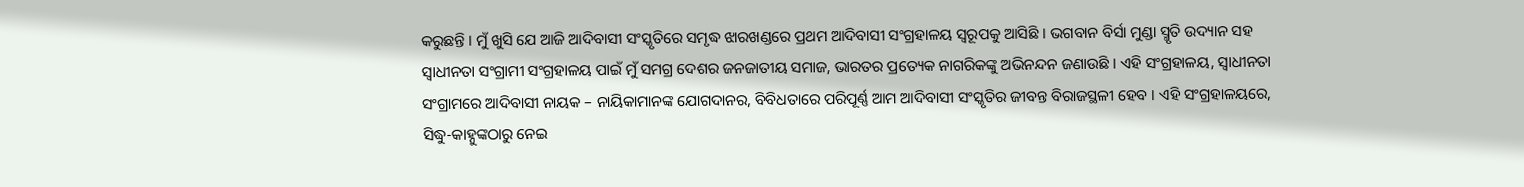କରୁଛନ୍ତି । ମୁଁ ଖୁସି ଯେ ଆଜି ଆଦିବାସୀ ସଂସ୍କୃତିରେ ସମୃଦ୍ଧ ଝାରଖଣ୍ଡରେ ପ୍ରଥମ ଆଦିବାସୀ ସଂଗ୍ରହାଳୟ ସ୍ୱରୂପକୁ ଆସିଛି । ଭଗବାନ ବିର୍ସା ମୁଣ୍ଡା ସ୍ମୃତି ଉଦ୍ୟାନ ସହ ସ୍ୱାଧୀନତା ସଂଗ୍ରାମୀ ସଂଗ୍ରହାଳୟ ପାଇଁ ମୁଁ ସମଗ୍ର ଦେଶର ଜନଜାତୀୟ ସମାଜ, ଭାରତର ପ୍ରତ୍ୟେକ ନାଗରିକଙ୍କୁ ଅଭିନନ୍ଦନ ଜଣାଉଛି । ଏହି ସଂଗ୍ରହାଳୟ, ସ୍ୱାଧୀନତା ସଂଗ୍ରାମରେ ଆଦିବାସୀ ନାୟକ – ନାୟିକାମାନଙ୍କ ଯୋଗଦାନର, ବିବିଧତାରେ ପରିପୂର୍ଣ୍ଣ ଆମ ଆଦିବାସୀ ସଂସ୍କୃତିର ଜୀବନ୍ତ ବିରାଜସ୍ଥଳୀ ହେବ । ଏହି ସଂଗ୍ରହାଳୟରେ, ସିଦ୍ଧୁ-କାହ୍ନୁଙ୍କଠାରୁ ନେଇ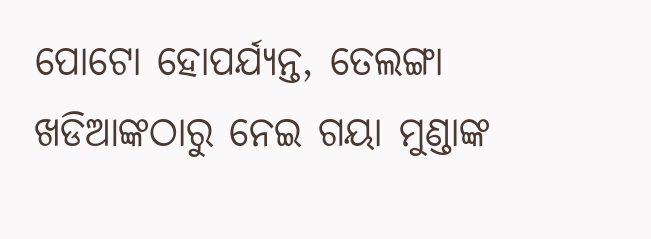ପୋଟୋ ହୋପର୍ଯ୍ୟନ୍ତ, ତେଲଙ୍ଗା ଖଡିଆଙ୍କଠାରୁ ନେଇ ଗୟା ମୁଣ୍ଡାଙ୍କ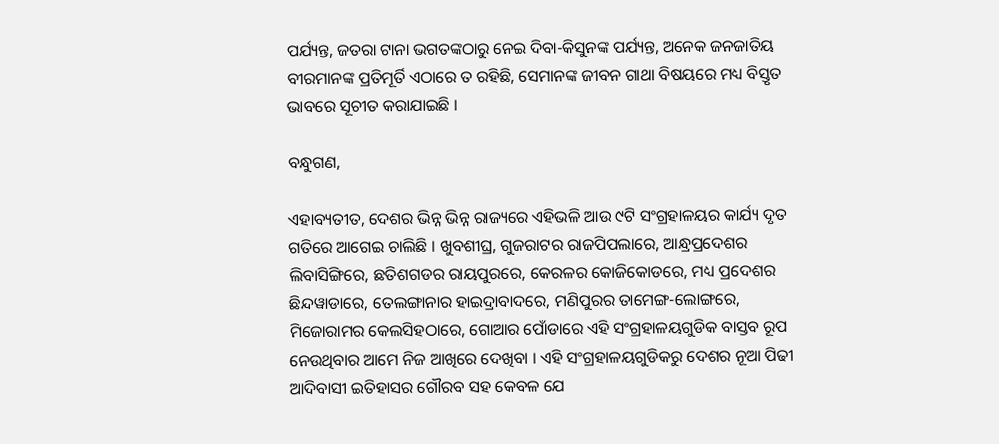ପର୍ଯ୍ୟନ୍ତ, ଜତରା ଟାନା ଭଗତଙ୍କଠାରୁ ନେଇ ଦିବା-କିସୁନଙ୍କ ପର୍ଯ୍ୟନ୍ତ, ଅନେକ ଜନଜାତିୟ ବୀରମାନଙ୍କ ପ୍ରତିମୂର୍ତି ଏଠାରେ ତ ରହିଛି, ସେମାନଙ୍କ ଜୀବନ ଗାଥା ବିଷୟରେ ମଧ୍ୟ ବିସ୍ତୃତ ଭାବରେ ସୂଚୀତ କରାଯାଇଛି ।

ବନ୍ଧୁଗଣ,

ଏହାବ୍ୟତୀତ, ଦେଶର ଭିନ୍ନ ଭିନ୍ନ ରାଜ୍ୟରେ ଏହିଭଳି ଆଉ ୯ଟି ସଂଗ୍ରହାଳୟର କାର୍ଯ୍ୟ ଦୃତ ଗତିରେ ଆଗେଇ ଚାଲିଛି । ଖୁବଶୀଘ୍ର, ଗୁଜରାଟର ରାଜପିପଲାରେ, ଆନ୍ଧ୍ରପ୍ରଦେଶର ଲିବାସିଙ୍ଗିରେ, ଛତିଶଗଡର ରାୟପୁରରେ, କେରଳର କୋଜିକୋଡରେ, ମଧ୍ୟ ପ୍ରଦେଶର ଛିନ୍ଦୱାଡାରେ, ତେଲଙ୍ଗାନାର ହାଇଦ୍ରାବାଦରେ, ମଣିପୁରର ତାମେଙ୍ଗ-ଲୋଙ୍ଗରେ, ମିଜୋରାମର କେଲସିହଠାରେ, ଗୋଆର ପୋଁଡାରେ ଏହି ସଂଗ୍ରହାଳୟଗୁଡିକ ବାସ୍ତବ ରୂପ ନେଉଥିବାର ଆମେ ନିଜ ଆଖିରେ ଦେଖିବା । ଏହି ସଂଗ୍ରହାଳୟଗୁଡିକରୁ ଦେଶର ନୂଆ ପିଢୀ ଆଦିବାସୀ ଇତିହାସର ଗୌରବ ସହ କେବଳ ଯେ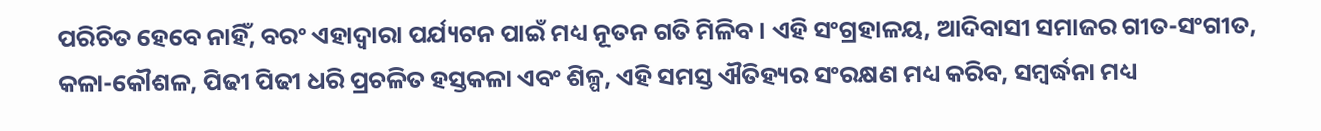ପରିଚିତ ହେବେ ନାହିଁ, ବରଂ ଏହାଦ୍ୱାରା ପର୍ଯ୍ୟଟନ ପାଇଁ ମଧ୍ୟ ନୂତନ ଗତି ମିଳିବ । ଏହି ସଂଗ୍ରହାଳୟ, ଆଦିବାସୀ ସମାଜର ଗୀତ-ସଂଗୀତ, କଳା-କୌଶଳ, ପିଢୀ ପିଢୀ ଧରି ପ୍ରଚଳିତ ହସ୍ତକଳା ଏବଂ ଶିଳ୍ପ, ଏହି ସମସ୍ତ ଐତିହ୍ୟର ସଂରକ୍ଷଣ ମଧ୍ୟ କରିବ, ସମ୍ବର୍ଦ୍ଧନା ମଧ୍ୟ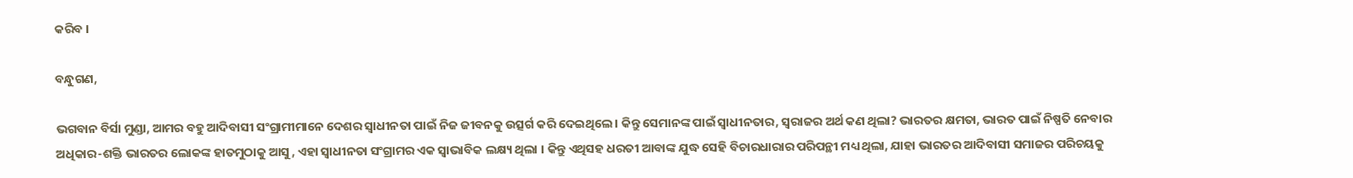କରିବ ।

ବନ୍ଧୁଗଣ,

ଭଗବାନ ବିର୍ସା ମୁଣ୍ଡା, ଆମର ବହୁ ଆଦିବାସୀ ସଂଗ୍ରାମୀମାନେ ଦେଶର ସ୍ୱାଧୀନତା ପାଇଁ ନିଜ ଜୀବନକୁ ଉତ୍ସର୍ଗ କରି ଦେଇଥିଲେ । କିନ୍ତୁ ସେମାନଙ୍କ ପାଇଁ ସ୍ୱାଧୀନତାର, ସ୍ୱରାଜର ଅର୍ଥ କଣ ଥିଲା? ଭାରତର କ୍ଷମତା, ଭାରତ ପାଇଁ ନିଷ୍ପତି ନେବାର ଅଧିକାର-ଶକ୍ତି ଭାରତର ଲୋକଙ୍କ ହାତମୁଠାକୁ ଆସୁ, ଏହା ସ୍ୱାଧୀନତା ସଂଗ୍ରାମର ଏକ ସ୍ୱାଭାବିକ ଲକ୍ଷ୍ୟ ଥିଲା । କିନ୍ତୁ ଏଥିସହ ଧରତୀ ଆବାଙ୍କ ଯୁଦ୍ଧ ସେହି ବିଚାରଧାରାର ପରିପନ୍ଥୀ ମଧ୍ୟ ଥିଲା, ଯାହା ଭାରତର ଆଦିବାସୀ ସମାଜର ପରିଚୟକୁ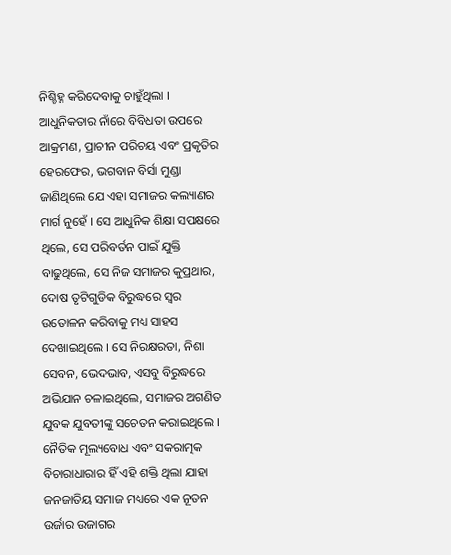ନିଶ୍ଚିହ୍ନ କରିଦେବାକୁ ଚାହୁଁଥିଲା । ଆଧୁନିକତାର ନାଁରେ ବିବିଧତା ଉପରେ ଆକ୍ରମଣ, ପ୍ରାଚୀନ ପରିଚୟ ଏବଂ ପ୍ରକୃତିର ହେରଫେର, ଭଗବାନ ବିର୍ସା ମୁଣ୍ଡା ଜାଣିଥିଲେ ଯେ ଏହା ସମାଜର କଲ୍ୟାଣର ମାର୍ଗ ନୁହେଁ । ସେ ଆଧୁନିକ ଶିକ୍ଷା ସପକ୍ଷରେ ଥିଲେ, ସେ ପରିବର୍ତନ ପାଇଁ ଯୁକ୍ତି ବାଢୁଥିଲେ, ସେ ନିଜ ସମାଜର କୁପ୍ରଥାର, ଦୋଷ ତୃଟିଗୁଡିକ ବିରୁଦ୍ଧରେ ସ୍ୱର ଉତୋଳନ କରିବାକୁ ମଧ୍ୟ ସାହସ ଦେଖାଇଥିଲେ । ସେ ନିରକ୍ଷରତା, ନିଶା ସେବନ, ଭେଦଭାବ, ଏସବୁ ବିରୁଦ୍ଧରେ ଅଭିଯାନ ଚଳାଇଥିଲେ, ସମାଜର ଅଗଣିତ ଯୁବକ ଯୁବତୀଙ୍କୁ ସଚେତନ କରାଇଥିଲେ । ନୈତିକ ମୂଲ୍ୟବୋଧ ଏବଂ ସକରାତ୍ମକ ବିଚାରାଧାରାର ହିଁ ଏହି ଶକ୍ତି ଥିଲା ଯାହା ଜନଜାତିୟ ସମାଜ ମଧ୍ୟରେ ଏକ ନୂତନ ଉର୍ଜାର ଉଜାଗର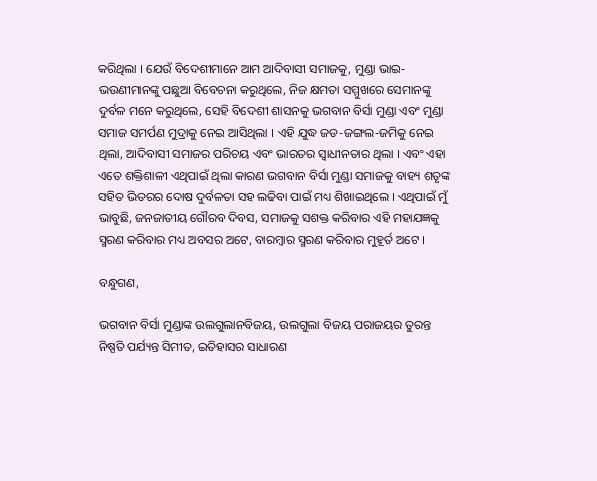କରିଥିଲା । ଯେଉଁ ବିଦେଶୀମାନେ ଆମ ଆଦିବାସୀ ସମାଜକୁ, ମୁଣ୍ଡା ଭାଇ-ଭଉଣୀମାନଙ୍କୁ ପଛୁଆ ବିବେଚନା କରୁଥିଲେ, ନିଜ କ୍ଷମତା ସମ୍ମୁଖରେ ସେମାନଙ୍କୁ ଦୁର୍ବଳ ମନେ କରୁଥିଲେ, ସେହି ବିଦେଶୀ ଶାସନକୁ ଭଗବାନ ବିର୍ସା ମୁଣ୍ଡା ଏବଂ ମୁଣ୍ଡା ସମାଜ ସମର୍ପଣ ମୁଦ୍ରାକୁ ନେଇ ଆସିଥିଲା । ଏହି ଯୁଦ୍ଧ ଜଡ-ଜଙ୍ଗଲ-ଜମିକୁ ନେଇ ଥିଲା, ଆଦିବାସୀ ସମାଜର ପରିଚୟ ଏବଂ ଭାରତର ସ୍ୱାଧୀନତାର ଥିଲା । ଏବଂ ଏହା ଏତେ ଶକ୍ତିଶାଳୀ ଏଥିପାଇଁ ଥିଲା କାରଣ ଭଗବାନ ବିର୍ସା ମୁଣ୍ଡା ସମାଜକୁ ବାହ୍ୟ ଶତୃଙ୍କ ସହିତ ଭିତରର ଦୋଷ ଦୁର୍ବଳତା ସହ ଲଢିବା ପାଇଁ ମଧ୍ୟ ଶିଖାଇଥିଲେ । ଏଥିପାଇଁ ମୁଁ ଭାବୁଛି, ଜନଜାତୀୟ ଗୌରବ ଦିବସ, ସମାଜକୁ ସଶକ୍ତ କରିବାର ଏହି ମହାଯଜ୍ଞକୁ ସ୍ମରଣ କରିବାର ମଧ୍ୟ ଅବସର ଅଟେ, ବାରମ୍ବାର ସ୍ମରଣ କରିବାର ମୁହୂର୍ତ ଅଟେ ।

ବନ୍ଧୁଗଣ,

ଭଗବାନ ବିର୍ସା ମୁଣ୍ଡାଙ୍କ ଉଲଗୁଲାନବିଜୟ, ଉଲଗୁଲା ବିଜୟ ପରାଜୟର ତୁରନ୍ତ ନିଷ୍ପତି ପର୍ଯ୍ୟନ୍ତ ସିମୀତ, ଇତିହାସର ସାଧାରଣ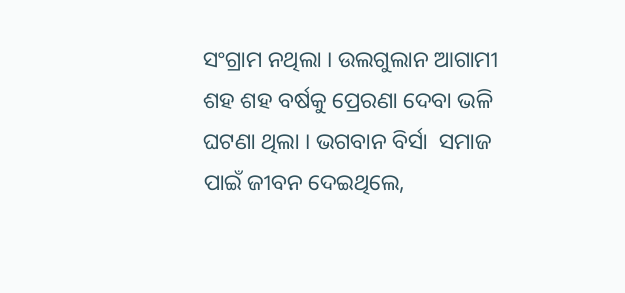ସଂଗ୍ରାମ ନଥିଲା । ଉଲଗୁଲାନ ଆଗାମୀ ଶହ ଶହ ବର୍ଷକୁ ପ୍ରେରଣା ଦେବା ଭଳି ଘଟଣା ଥିଲା । ଭଗବାନ ବିର୍ସା  ସମାଜ ପାଇଁ ଜୀବନ ଦେଇଥିଲେ,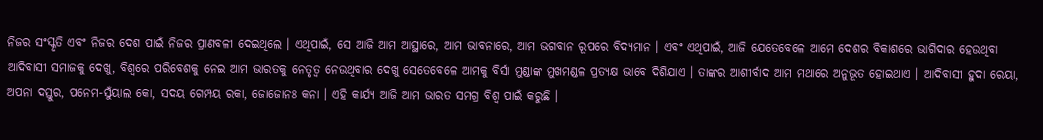ନିଜର ସଂସ୍କୃତି ଏବଂ ନିଜର ଦେଶ ପାଇଁ ନିଜର ପ୍ରାଣବଳୀ ଦେଇଥିଲେ । ଏଥିପାଇଁ, ସେ ଆଜି ଆମ ଆସ୍ଥାରେ, ଆମ ଭାବନାରେ, ଆମ ଭଗବାନ ରୂପରେ ବିଦ୍ୟମାନ । ଏବଂ ଏଥିପାଇଁ, ଆଜି ଯେତେବେଳେ ଆମେ ଦେଶର ବିକାଶରେ ଭାଗିଦାର ହେଉଥିବା ଆଦିବାସୀ ସମାଜକୁ ଦେଖୁ, ବିଶ୍ୱରେ ପରିବେଶକୁ ନେଇ ଆମ ଭାରତକୁ ନେତୃତ୍ୱ ନେଉଥିବାର ଦେଖୁ ସେତେବେଳେ ଆମକୁ ବିର୍ସା ମୁଣ୍ଡାଙ୍କ ମୁଖମଣ୍ଡଳ ପ୍ରତ୍ୟକ୍ଷ ଭାବେ ଦିଶିଯାଏ । ତାଙ୍କର ଆଶୀର୍ବାଦ ଆମ ମଥାରେ ଅନୁଭୂତ ହୋଇଥାଏ । ଆଦିବାସୀ ହୁଦା ରେୟା, ଅପନା ଦସ୍ତୁର, ପନେମ-ସୁଁୟାଲ କୋ, ସଦୟ ଗେମ୍ପୟ ରକା, ଜୋଜୋନଃ କନା । ଏହି କାର୍ଯ୍ୟ ଆଜି ଆମ ଭାରତ ସମଗ୍ର ବିଶ୍ୱ ପାଇଁ କରୁଛି ।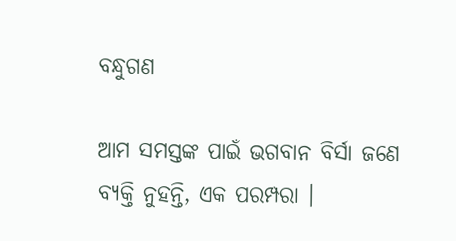ବନ୍ଧୁଗଣ

ଆମ ସମସ୍ତଙ୍କ ପାଇଁ ଭଗବାନ ବିର୍ସା ଜଣେ ବ୍ୟକ୍ତି ନୁହନ୍ତି, ଏକ ପରମ୍ପରା ।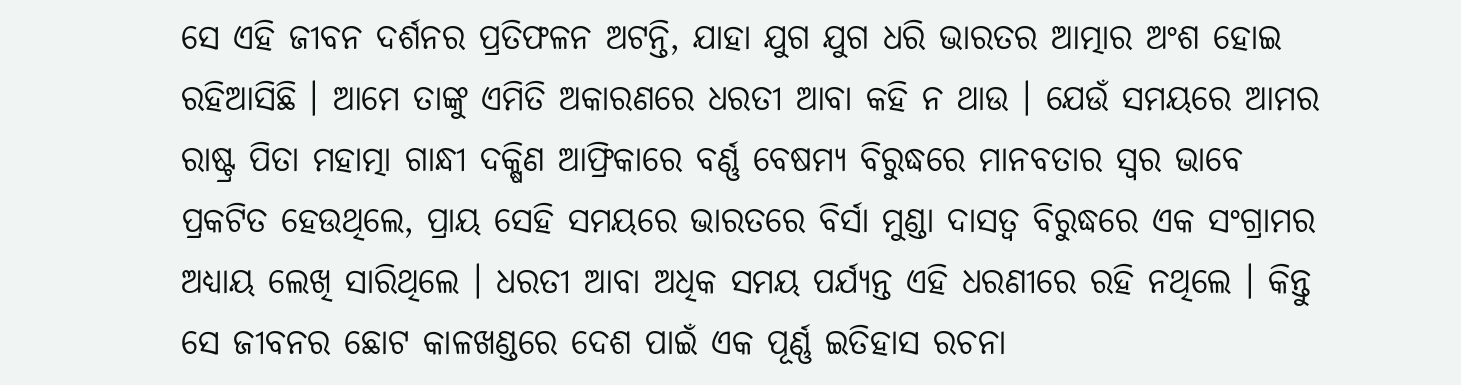ସେ ଏହି ଜୀବନ ଦର୍ଶନର ପ୍ରତିଫଳନ ଅଟନ୍ତି, ଯାହା ଯୁଗ ଯୁଗ ଧରି ଭାରତର ଆତ୍ମାର ଅଂଶ ହୋଇ ରହିଆସିଛି । ଆମେ ତାଙ୍କୁ ଏମିତି ଅକାରଣରେ ଧରତୀ ଆବା କହି ନ ଥାଉ । ଯେଉଁ ସମୟରେ ଆମର ରାଷ୍ଟ୍ର ପିତା ମହାତ୍ମା ଗାନ୍ଧୀ ଦକ୍ଷିଣ ଆଫ୍ରିକାରେ ବର୍ଣ୍ଣ ବେଷମ୍ୟ ବିରୁଦ୍ଧରେ ମାନବତାର ସ୍ୱର ଭାବେ ପ୍ରକଟିତ ହେଉଥିଲେ, ପ୍ରାୟ ସେହି ସମୟରେ ଭାରତରେ ବିର୍ସା ମୁଣ୍ଡା ଦାସତ୍ୱ ବିରୁଦ୍ଧରେ ଏକ ସଂଗ୍ରାମର ଅଧ୍ୟାୟ ଲେଖି ସାରିଥିଲେ । ଧରତୀ ଆବା ଅଧିକ ସମୟ ପର୍ଯ୍ୟନ୍ତ ଏହି ଧରଣୀରେ ରହି ନଥିଲେ । କିନ୍ତୁ ସେ ଜୀବନର ଛୋଟ କାଳଖଣ୍ଡରେ ଦେଶ ପାଇଁ ଏକ ପୂର୍ଣ୍ଣ ଇତିହାସ ରଚନା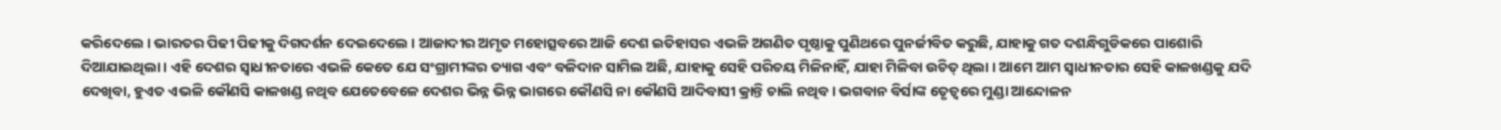କରିଦେଲେ । ଭାରତର ପିଢୀ ପିଢୀକୁ ଦିଗଦର୍ଶନ ଦେଇଦେଲେ । ଆଜାଦୀର ଅମୃତ ମହୋତ୍ସବରେ ଆଜି ଦେଶ ଇତିହାସର ଏଭଳି ଅଗଣିତ ପୃଷ୍ଠାକୁ ପୁଣିଥରେ ପୁନର୍ଜୀବିତ କରୁଛି, ଯାହାକୁ ଗତ ଦଶନ୍ଧିଗୁଡିକରେ ପାଶୋରି ଦିଆଯାଇଥିଲା । ଏହି ଦେଶର ସ୍ୱାଧୀନତାରେ ଏଭଳି କେତେ ଯେ ସଂଗ୍ରାମୀଙ୍କର ତ୍ୟାଗ ଏବଂ ବଳିଦାନ ସାମିଲ ଅଛି, ଯାହାକୁ ସେହି ପରିଚୟ ମିଳିନାହିଁ, ଯାହା ମିଳିବା ଉଚିତ୍ ଥିଲା । ଆମେ ଆମ ସ୍ୱାଧୀନତାର ସେହି କାଳଖଣ୍ଡକୁ ଯଦି ଦେଖିବା, ହୁଏତ ଏଭଳି କୌଣସି କାଳଖଣ୍ଡ ନଥିବ ଯେତେବେଳେ ଦେଶର ଭିନ୍ନ ଭିନ୍ନ ଭାଗରେ କୌଣସି ନା କୌଣସି ଆଦିବାସୀ କ୍ରାନ୍ତି ଚାଲି ନଥିବ । ଭଗବାନ ବିର୍ସାଙ୍କ ତେୃତ୍ୱରେ ମୁଣ୍ଡା ଆନ୍ଦୋଳନ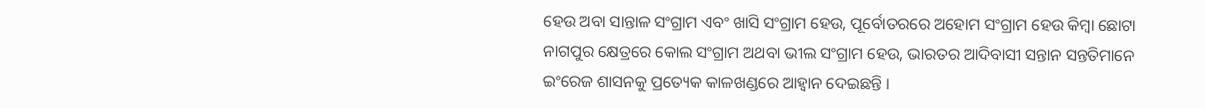ହେଉ ଅବା ସାନ୍ତାଳ ସଂଗ୍ରାମ ଏବଂ ଖାସି ସଂଗ୍ରାମ ହେଉ, ପୂର୍ବୋତରରେ ଅହୋମ ସଂଗ୍ରାମ ହେଉ କିମ୍ବା ଛୋଟା ନାଗପୁର କ୍ଷେତ୍ରରେ କୋଲ ସଂଗ୍ରାମ ଅଥବା ଭୀଲ ସଂଗ୍ରାମ ହେଉ, ଭାରତର ଆଦିବାସୀ ସନ୍ତାନ ସନ୍ତତିମାନେ ଇଂରେଜ ଶାସନକୁ ପ୍ରତ୍ୟେକ କାଳଖଣ୍ଡରେ ଆହ୍ୱାନ ଦେଇଛନ୍ତି ।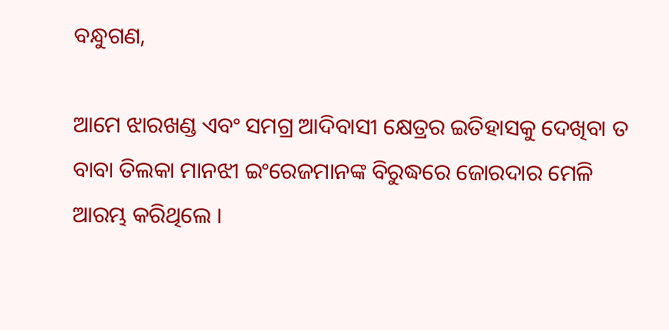ବନ୍ଧୁଗଣ,

ଆମେ ଝାରଖଣ୍ଡ ଏବଂ ସମଗ୍ର ଆଦିବାସୀ କ୍ଷେତ୍ରର ଇତିହାସକୁ ଦେଖିବା ତ ବାବା ତିଲକା ମାନଝୀ ଇଂରେଜମାନଙ୍କ ବିରୁଦ୍ଧରେ ଜୋରଦାର ମେଳି ଆରମ୍ଭ କରିଥିଲେ ।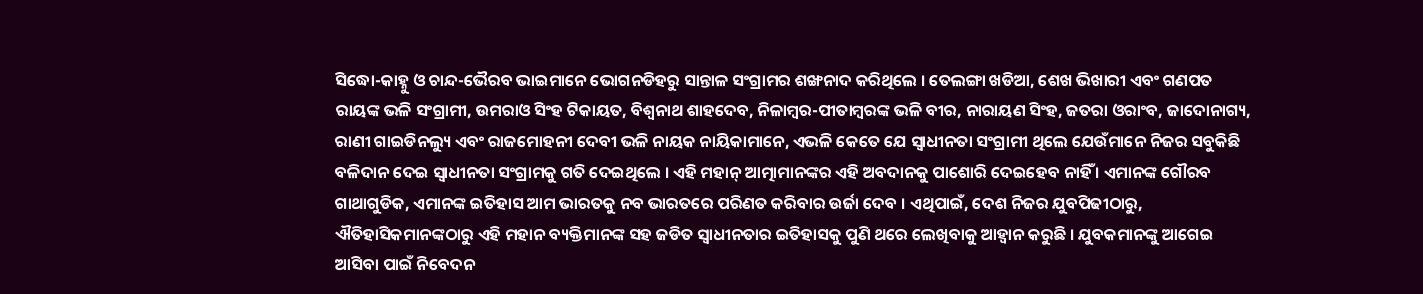ସିଦ୍ଧୋ-କାହ୍ନୁ ଓ ଚାନ୍ଦ-ଭୈରବ ଭାଇମାନେ ଭୋଗନଡିହରୁ ସାନ୍ତାଳ ସଂଗ୍ରାମର ଶଙ୍ଖନାଦ କରିଥିଲେ । ତେଲଙ୍ଗା ଖଡିଆ, ଶେଖ ଭିଖାରୀ ଏବଂ ଗଣପତ ରାୟଙ୍କ ଭଳି ସଂଗ୍ରାମୀ, ଉମରାଓ ସିଂହ ଟିକାୟତ, ବିଶ୍ୱନାଥ ଶାହଦେବ, ନିଳାମ୍ବର-ପୀତାମ୍ବରଙ୍କ ଭଳି ବୀର, ନାରାୟଣ ସିଂହ, ଜତରା ଓରାଂବ, ଜାଦୋନାଗ୍ୟ, ରାଣୀ ଗାଇଡିନଲ୍ୟୁ ଏବଂ ରାଜମୋହନୀ ଦେବୀ ଭଳି ନାୟକ ନାୟିକାମାନେ, ଏଭଳି କେତେ ଯେ ସ୍ୱାଧୀନତା ସଂଗ୍ରାମୀ ଥିଲେ ଯେଉଁମାନେ ନିଜର ସବୁକିଛି ବଳିଦାନ ଦେଇ ସ୍ୱାଧୀନତା ସଂଗ୍ରାମକୁ ଗତି ଦେଇଥିଲେ । ଏହି ମହାନ୍ ଆତ୍ମାମାନଙ୍କର ଏହି ଅବଦାନକୁ ପାଶୋରି ଦେଇହେବ ନାହିଁ । ଏମାନଙ୍କ ଗୌରବ ଗାଥାଗୁଡିକ, ଏମାନଙ୍କ ଇତିହାସ ଆମ ଭାରତକୁ ନବ ଭାରତରେ ପରିଣତ କରିବାର ଉର୍ଜା ଦେବ । ଏଥିପାଇଁ, ଦେଶ ନିଜର ଯୁବପିଢୀଠାରୁ, ଐତିହାସିକମାନଙ୍କଠାରୁ ଏହି ମହାନ ବ୍ୟକ୍ତିମାନଙ୍କ ସହ ଜଡିତ ସ୍ୱାଧୀନତାର ଇତିହାସକୁ ପୁଣି ଥରେ ଲେଖିବାକୁ ଆହ୍ୱାନ କରୁଛି । ଯୁବକମାନଙ୍କୁ ଆଗେଇ ଆସିବା ପାଇଁ ନିବେଦନ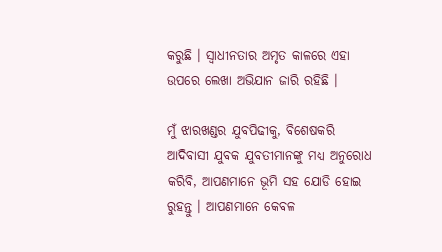କରୁଛି । ସ୍ୱାଧୀନତାର ଅମୃତ କାଳରେ ଏହା ଉପରେ ଲେଖା ଅଭିଯାନ ଜାରି ରହିଛି ।

ମୁଁ ଝାରଖଣ୍ଡର ଯୁବପିଢୀକୁ, ବିଶେଷକରି ଆଦିବାସୀ ଯୁବକ ଯୁବତୀମାନଙ୍କୁ ମଧ୍ୟ ଅନୁରୋଧ କରିବି, ଆପଣମାନେ ଭୂମି ସହ ଯୋଡି ହୋଇ ରୁହନ୍ତୁ । ଆପଣମାନେ କେବଳ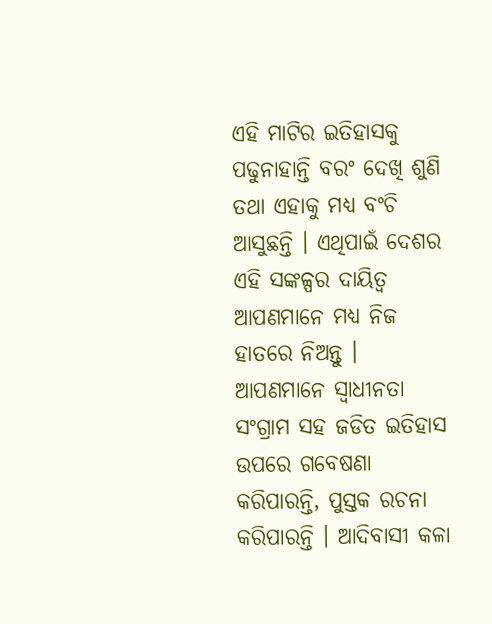ଏହି ମାଟିର ଇତିହାସକୁ ପଢୁନାହାନ୍ତି ବରଂ ଦେଖି ଶୁଣି ତଥା ଏହାକୁ ମଧ୍ୟ ବଂଚି ଆସୁଛନ୍ତି । ଏଥିପାଇଁ ଦେଶର ଏହି ସଙ୍କଳ୍ପର ଦାୟିତ୍ୱ ଆପଣମାନେ ମଧ୍ୟ ନିଜ ହାତରେ ନିଅନ୍ତୁ । ଆପଣମାନେ ସ୍ୱାଧୀନତା ସଂଗ୍ରାମ ସହ ଜଡିତ ଇତିହାସ ଉପରେ ଗବେଷଣା କରିପାରନ୍ତି, ପୁସ୍ତକ ରଚନା କରିପାରନ୍ତି । ଆଦିବାସୀ କଳା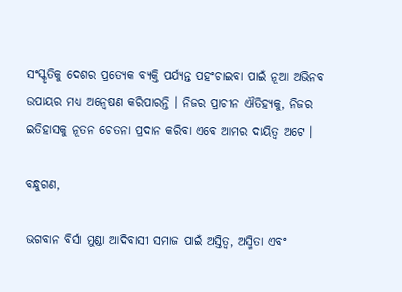ସଂସ୍କୃତିକୁ ଦେଶର ପ୍ରତ୍ୟେକ ବ୍ୟକ୍ତି ପର୍ଯ୍ୟନ୍ତ ପହଂଚାଇବା ପାଇଁ ନୂଆ ଅଭିନବ ଉପାୟର ମଧ୍ୟ ଅନ୍ୱେଷଣ କରିପାରନ୍ତି । ନିଜର ପ୍ରାଚୀନ ଐତିହ୍ୟକୁ, ନିଜର ଇତିହାସକୁ ନୂତନ ଚେତନା ପ୍ରଦାନ କରିବା ଏବେ ଆମର ଦାୟିତ୍ୱ ଅଟେ ।

ବନ୍ଧୁଗଣ,

ଭଗବାନ ବିର୍ସା ମୁଣ୍ଡା ଆଦିବାସୀ ସମାଜ ପାଇଁ ଅସ୍ତିତ୍ୱ, ଅସ୍ମିତା ଏବଂ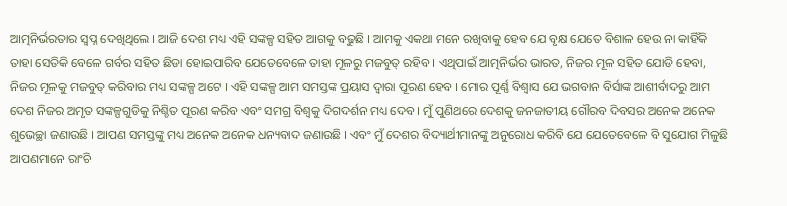ଆତ୍ମନିର୍ଭରତାର ସ୍ୱପ୍ନ ଦେଖିଥିଲେ । ଆଜି ଦେଶ ମଧ୍ୟ ଏହି ସଙ୍କଳ୍ପ ସହିତ ଆଗକୁ ବଢୁଛି । ଆମକୁ ଏକଥା ମନେ ରଖିବାକୁ ହେବ ଯେ ବୃକ୍ଷ ଯେତେ ବିଶାଳ ହେଉ ନା କାହିଁକି ତାହା ସେତିକି ବେଳେ ଗର୍ବର ସହିତ ଛିଡା ହୋଇପାରିବ ଯେତେବେଳେ ତାହା ମୂଳରୁ ମଜବୁତ୍ ରହିବ । ଏଥିପାଇଁ ଆତ୍ମନିର୍ଭର ଭାରତ, ନିଜର ମୂଳ ସହିତ ଯୋଡି ହେବା, ନିଜର ମୂଳକୁ ମଜବୁତ୍ କରିବାର ମଧ୍ୟ ସଙ୍କଳ୍ପ ଅଟେ । ଏହି ସଙ୍କଳ୍ପ ଆମ ସମସ୍ତଙ୍କ ପ୍ରୟାସ ଦ୍ୱାରା ପୂରଣ ହେବ । ମୋର ପୂର୍ଣ୍ଣ ବିଶ୍ୱାସ ଯେ ଭଗବାନ ବିର୍ସାଙ୍କ ଆଶୀର୍ବାଦରୁ ଆମ ଦେଶ ନିଜର ଅମୃତ ସଙ୍କଳ୍ପଗୁଡିକୁ ନିଶ୍ଚିତ ପୂରଣ କରିବ ଏବଂ ସମଗ୍ର ବିଶ୍ୱକୁ ଦିଗଦର୍ଶନ ମଧ୍ୟ ଦେବ । ମୁଁ ପୁଣିଥରେ ଦେଶକୁ ଜନଜାତୀୟ ଗୌରବ ଦିବସର ଅନେକ ଅନେକ ଶୁଭେଚ୍ଛା ଜଣାଉଛି । ଆପଣ ସମସ୍ତଙ୍କୁ ମଧ୍ୟ ଅନେକ ଅନେକ ଧନ୍ୟବାଦ ଜଣାଉଛି । ଏବଂ ମୁଁ ଦେଶର ବିଦ୍ୟାର୍ଥୀମାନଙ୍କୁ ଅନୁରୋଧ କରିବି ଯେ ଯେତେବେଳେ ବି ସୁଯୋଗ ମିଳୁଛି ଆପଣମାନେ ରାଂଚି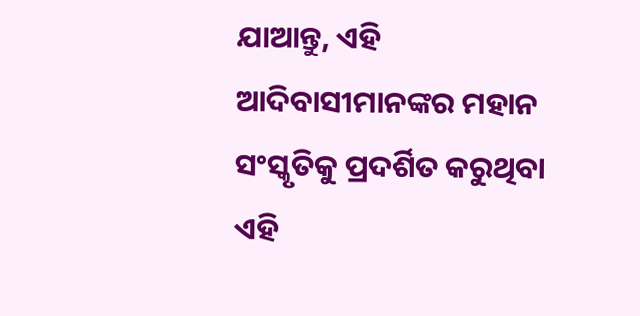ଯାଆନ୍ତୁ, ଏହି ଆଦିବାସୀମାନଙ୍କର ମହାନ ସଂସ୍କୃତିକୁ ପ୍ରଦର୍ଶିତ କରୁଥିବା ଏହି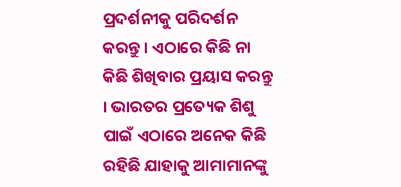ପ୍ରଦର୍ଶନୀକୁ ପରିଦର୍ଶନ କରନ୍ତୁ । ଏଠାରେ କିଛି ନା କିଛି ଶିଖିବାର ପ୍ରୟାସ କରନ୍ତୁ । ଭାରତର ପ୍ରତ୍ୟେକ ଶିଶୁ ପାଇଁ ଏଠାରେ ଅନେକ କିଛି ରହିଛି ଯାହାକୁ ଆମାମାନଙ୍କୁ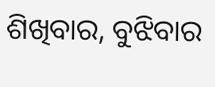ଶିଖିବାର, ବୁଝିବାର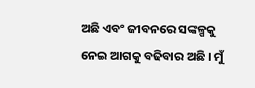ଅଛି ଏବଂ ଜୀବନରେ ସଙ୍କଳ୍ପକୁ ନେଇ ଆଗକୁ ବଢିବାର ଅଛି । ମୁଁ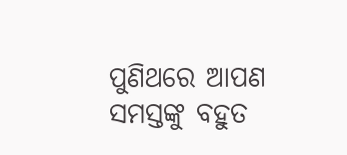ପୁଣିଥରେ ଆପଣ ସମସ୍ତଙ୍କୁ ବହୁତ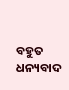ବହୁତ ଧନ୍ୟବାଦ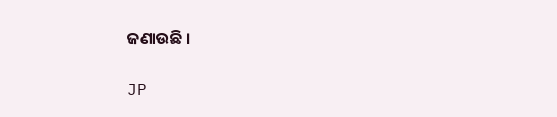ଜଣାଉଛି ।

JP